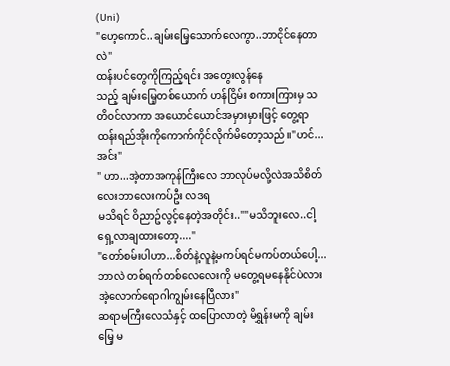(Uni)
"ဟေ့ကောင်..ချမ်းမြေ့သောက်လေကွာ..ဘာငိုင်နေတာလဲ"
ထန်းပင်တွေကိုကြည့်ရင်း အတွေးလွန်နေ
သည့် ချမ်းမြေ့တစ်ယောက် ဟန်ငြိမ်း စကားကြားမှ သတိ၀င်လာကာ အယောင်ယောင်အမှားမှားဖြင့် တွေ့ရာထန်းရည်အိုးကိုကောက်ကိုင်လိုက်မိတော့သည်။"ဟင်...အင်း"
" ဟာ...အဲ့တာအကုန်ကြီးလေ ဘာလုပ်မလို့လဲအသိစိတ်လေးဘာလေးကပ်ဦး လဒရ
မသိရင် ဝိညာဥ်လွင့်နေတဲ့အတိုင်း..""မသိဘူးလေ..ငါ့ရှေ့လာချထားတော့...."
"တော်စမ်းပါဟာ...စိတ်နဲ့လူနဲ့မကပ်ရင်မကပ်တယ်ပေါ့...ဘာလဲ တစ်ရက်တစ်လေလေးကို မတွေ့ရမနေနိုင်ပဲလား အဲ့လောက်ရောဂါကျွမ်းနေပြီလား"
ဆရာမကြီးလေသံနှင့် ထပြောလာတဲ့ မိရွှန်းမကို ချမ်းမြေ့ မ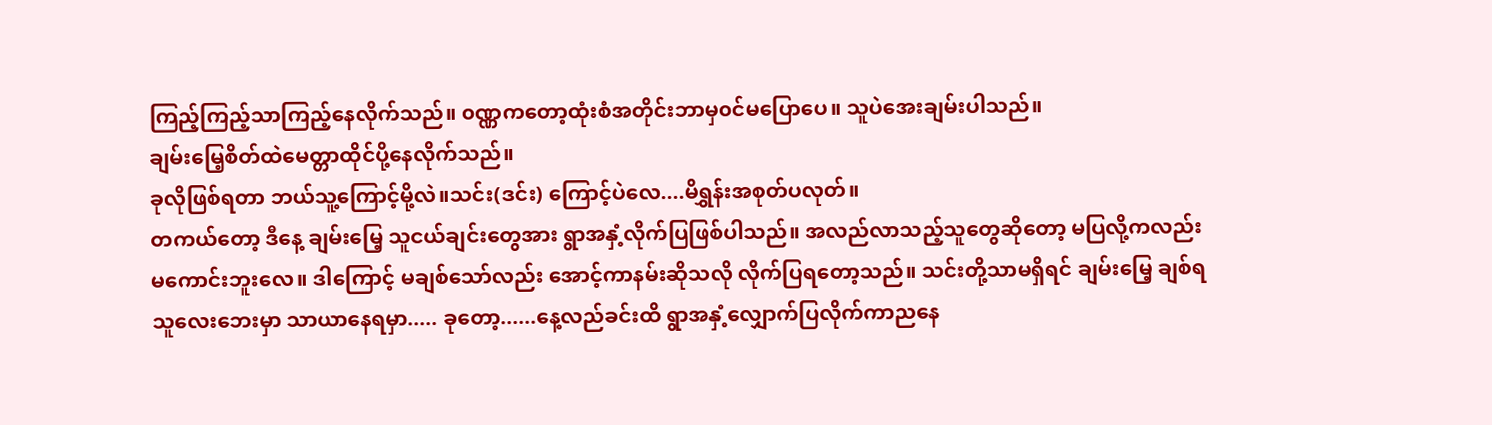ကြည့်ကြည့်သာကြည့်နေလိုက်သည်။ ၀ဏ္ဏကတော့ထုံးစံအတိုင်းဘာမှ၀င်မပြောပေ။ သူပဲအေးချမ်းပါသည်။
ချမ်းမြေ့စိတ်ထဲမေတ္တာထိုင်ပို့နေလိုက်သည်။
ခုလိုဖြစ်ရတာ ဘယ်သူ့ကြောင့်မို့လဲ။သင်း(ဒင်း) ကြောင့်ပဲလေ....မိရွှန်းအစုတ်ပလုတ်။
တကယ်တော့ ဒီနေ့ ချမ်းမြေ့ သူငယ်ချင်းတွေအား ရွာအနှံ့လိုက်ပြဖြစ်ပါသည်။ အလည်လာသည့်သူတွေဆိုတော့ မပြလို့ကလည်း မကောင်းဘူးလေ။ ဒါကြောင့် မချစ်သော်လည်း အောင့်ကာနမ်းဆိုသလို လိုက်ပြရတော့သည်။ သင်းတို့သာမရှိရင် ချမ်းမြေ့ ချစ်ရသူလေးဘေးမှာ သာယာနေရမှာ..... ခုတော့......နေ့လည်ခင်းထိ ရွာအနှံ့လျှောက်ပြလိုက်ကာညနေ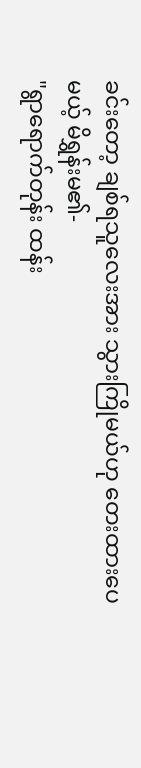ခင်းတော့ ချစ်ရသူလေးအား သွားကြိုမယ်ဟု တေးထားပေမယ့် မိရွှန်းမ၏-
"ရွာရောက်တုန်း ထန်း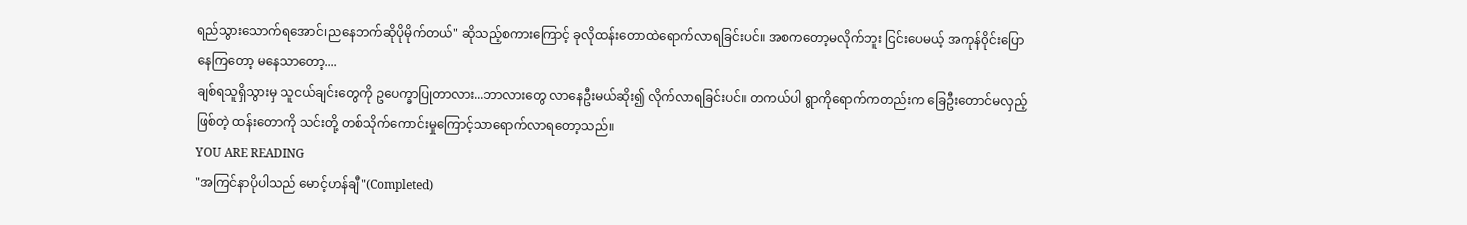ရည်သွားသောက်ရအောင်၊ညနေဘက်ဆိုပိုမိုက်တယ်" ဆိုသည့်စကားကြောင့် ခုလိုထန်းတောထဲရောက်လာရခြင်းပင်။ အစကတော့မလိုက်ဘူး ငြင်းပေမယ့် အကုန်၀ိုင်းပြောနေကြတော့ မနေသာတော့....
ချစ်ရသူရှိသွားမှ သူငယ်ချင်းတွေကို ဥပေက္ခာပြုတာလား...ဘာလားတွေ လာနေဦးမယ်ဆိုး၍ လိုက်လာရခြင်းပင်။ တကယ်ပါ ရွာကိုရောက်ကတည်းက ခြေဦးတောင်မလှည့်ဖြစ်တဲ့ ထန်းတောကို သင်းတို့ တစ်သိုက်ကောင်းမှုကြောင့်သာရောက်လာရတော့သည်။
YOU ARE READING
"အကြင်နာပိုပါသည် မောင့်ဟန်ချီ"(Completed)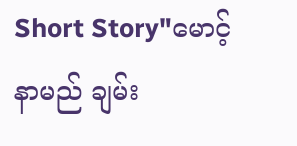Short Story"မောင့်နာမည် ချမ်း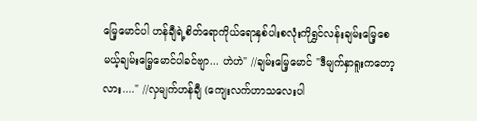မြေ့မောင်ပါ ဟန်ချီရဲ့စိတ်ရောကိုယ်ရောနှစ်ပါးစလုံးကိုရွှင်လန်းချမ်းမြေ့စေမယ့်ချမ်းမြေ့မောင်ပါခင်ဗျာ... ဟဲဟဲ" //ချမ်းမြေ့မောင် "ဒီမျက်နှာရူးကတော့လား...." //လှမျက်ဟန်ချီ (ကျေးလက်ဟာသလေးပါ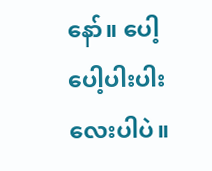နော်။ ပေါ့ပေါ့ပါးပါးလေးပါပဲ။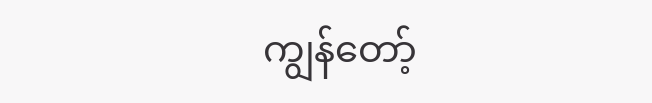ကျွန်တော့်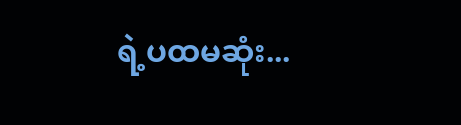ရဲ့ပထမဆုံး...